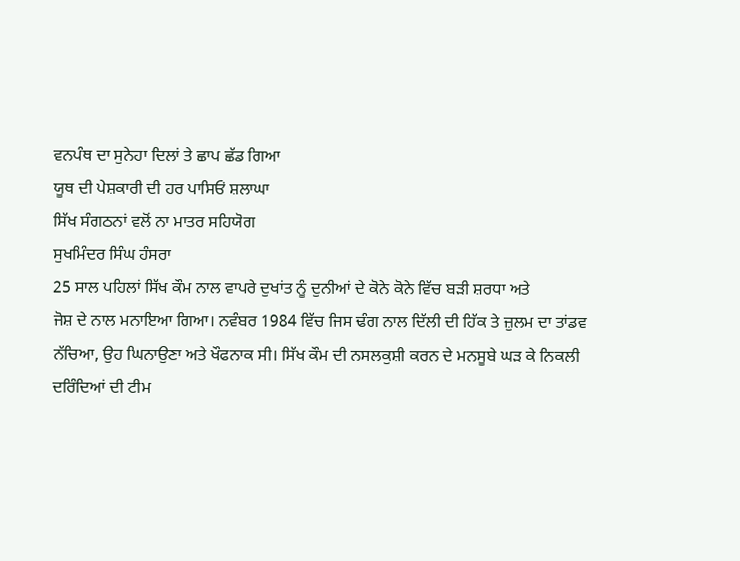ਵਨਪੰਥ ਦਾ ਸੁਨੇਹਾ ਦਿਲਾਂ ਤੇ ਛਾਪ ਛੱਡ ਗਿਆ
ਯੂਥ ਦੀ ਪੇਸ਼ਕਾਰੀ ਦੀ ਹਰ ਪਾਸਿਓਂ ਸ਼ਲਾਘਾ
ਸਿੱਖ ਸੰਗਠਨਾਂ ਵਲੋਂ ਨਾ ਮਾਤਰ ਸਹਿਯੋਗ
ਸੁਖਮਿੰਦਰ ਸਿੰਘ ਹੰਸਰਾ
25 ਸਾਲ ਪਹਿਲਾਂ ਸਿੱਖ ਕੌਮ ਨਾਲ ਵਾਪਰੇ ਦੁਖਾਂਤ ਨੂੰ ਦੁਨੀਆਂ ਦੇ ਕੋਨੇ ਕੋਨੇ ਵਿੱਚ ਬੜੀ ਸ਼ਰਧਾ ਅਤੇ
ਜੋਸ਼ ਦੇ ਨਾਲ ਮਨਾਇਆ ਗਿਆ। ਨਵੰਬਰ 1984 ਵਿੱਚ ਜਿਸ ਢੰਗ ਨਾਲ ਦਿੱਲੀ ਦੀ ਹਿੱਕ ਤੇ ਜ਼ੁਲਮ ਦਾ ਤਾਂਡਵ
ਨੱਚਿਆ, ਉਹ ਘਿਨਾਉਣਾ ਅਤੇ ਖੌਫਨਾਕ ਸੀ। ਸਿੱਖ ਕੌਮ ਦੀ ਨਸਲਕੁਸ਼ੀ ਕਰਨ ਦੇ ਮਨਸੂਬੇ ਘੜ ਕੇ ਨਿਕਲੀ
ਦਰਿੰਦਿਆਂ ਦੀ ਟੀਮ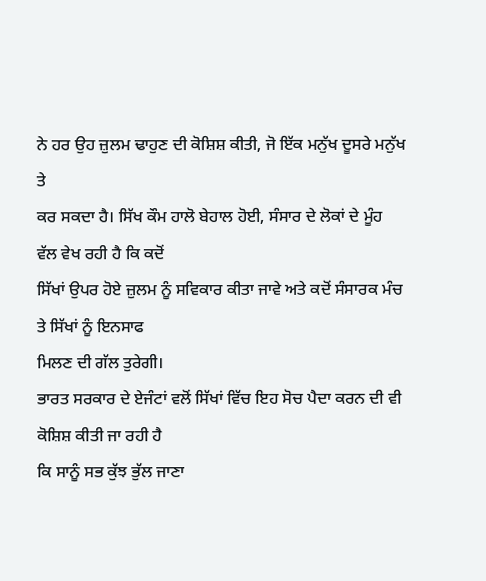ਨੇ ਹਰ ਉਹ ਜ਼ੁਲਮ ਢਾਹੁਣ ਦੀ ਕੋਸ਼ਿਸ਼ ਕੀਤੀ, ਜੋ ਇੱਕ ਮਨੁੱਖ ਦੂਸਰੇ ਮਨੁੱਖ ਤੇ
ਕਰ ਸਕਦਾ ਹੈ। ਸਿੱਖ ਕੌਮ ਹਾਲੋ ਬੇਹਾਲ ਹੋਈ, ਸੰਸਾਰ ਦੇ ਲੋਕਾਂ ਦੇ ਮੂੰਹ ਵੱਲ ਵੇਖ ਰਹੀ ਹੈ ਕਿ ਕਦੋਂ
ਸਿੱਖਾਂ ਉਪਰ ਹੋਏ ਜ਼ੁਲਮ ਨੂੰ ਸਵਿਕਾਰ ਕੀਤਾ ਜਾਵੇ ਅਤੇ ਕਦੋਂ ਸੰਸਾਰਕ ਮੰਚ ਤੇ ਸਿੱਖਾਂ ਨੂੰ ਇਨਸਾਫ
ਮਿਲਣ ਦੀ ਗੱਲ ਤੁਰੇਗੀ।
ਭਾਰਤ ਸਰਕਾਰ ਦੇ ਏਜੰਟਾਂ ਵਲੋਂ ਸਿੱਖਾਂ ਵਿੱਚ ਇਹ ਸੋਚ ਪੈਦਾ ਕਰਨ ਦੀ ਵੀ ਕੋਸ਼ਿਸ਼ ਕੀਤੀ ਜਾ ਰਹੀ ਹੈ
ਕਿ ਸਾਨੂੰ ਸਭ ਕੁੱਝ ਭੁੱਲ ਜਾਣਾ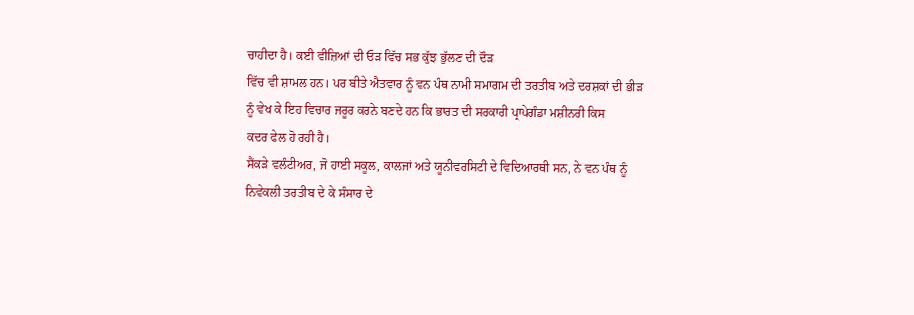ਚਾਹੀਦਾ ਹੈ। ਕਈ ਵੀਜ਼ਿਆਂ ਦੀ ਓੜ ਵਿੱਚ ਸਭ ਕੁੱਝ ਭੁੱਲਣ ਦੀ ਦੌੜ
ਵਿੱਚ ਵੀ ਸ਼ਾਮਲ ਹਨ। ਪਰ ਬੀਤੇ ਐਤਵਾਰ ਨੂੰ ਵਨ ਪੰਥ ਨਾਮੀ ਸਮਾਗਮ ਦੀ ਤਰਤੀਬ ਅਤੇ ਦਰਸ਼ਕਾਂ ਦੀ ਭੀੜ
ਨੂੰ ਵੇਖ ਕੇ ਇਹ ਵਿਚਾਰ ਜਰੂਰ ਕਰਨੇ ਬਣਦੇ ਹਨ ਕਿ ਭਾਰਤ ਦੀ ਸਰਕਾਰੀ ਪ੍ਰਾਪੇਗੰਡਾ ਮਸ਼ੀਨਰੀ ਕਿਸ
ਕਦਰ ਫੇਲ ਹੋ ਰਹੀ ਹੈ।
ਸੈਂਕੜੇ ਵਲੰਟੀਅਰ, ਜੋ ਹਾਈ ਸਕੂਲ, ਕਾਲਜਾਂ ਅਤੇ ਯੂਨੀਵਰਸਿਟੀ ਦੇ ਵਿਦਿਆਰਥੀ ਸਨ, ਨੇ ਵਨ ਪੰਥ ਨੂੰ
ਨਿਵੇਕਲੀ ਤਰਤੀਬ ਦੇ ਕੇ ਸੰਸਾਰ ਦੇ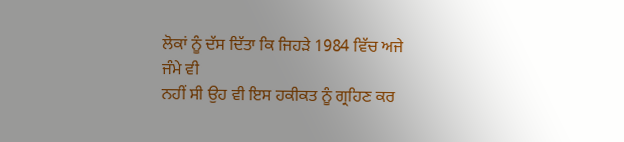ਲੋਕਾਂ ਨੂੰ ਦੱਸ ਦਿੱਤਾ ਕਿ ਜਿਹੜੇ 1984 ਵਿੱਚ ਅਜੇ ਜੰਮੇ ਵੀ
ਨਹੀਂ ਸੀ ਉਹ ਵੀ ਇਸ ਹਕੀਕਤ ਨੂੰ ਗ੍ਰਹਿਣ ਕਰ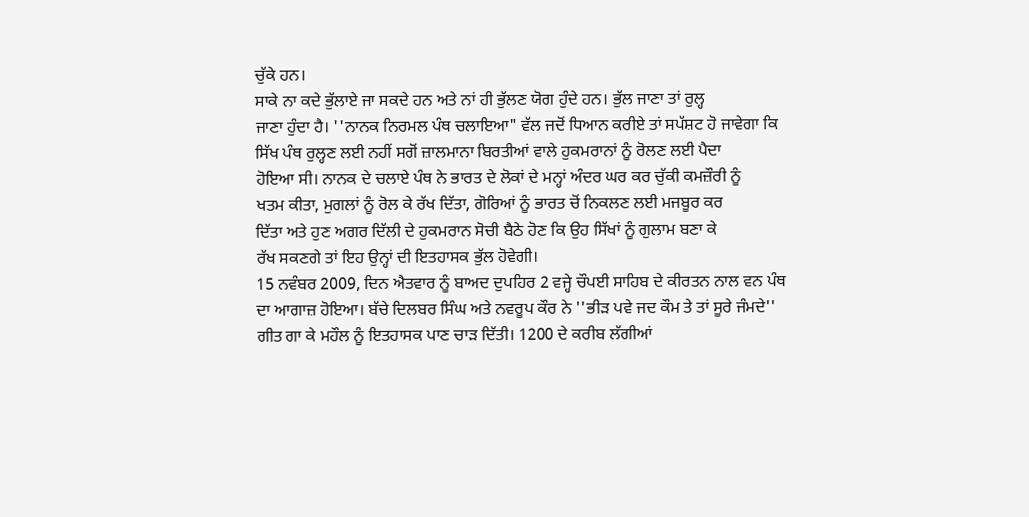ਚੁੱਕੇ ਹਨ।
ਸਾਕੇ ਨਾ ਕਦੇ ਭੁੱਲਾਏ ਜਾ ਸਕਦੇ ਹਨ ਅਤੇ ਨਾਂ ਹੀ ਭੁੱਲਣ ਯੋਗ ਹੁੰਦੇ ਹਨ। ਭੁੱਲ ਜਾਣਾ ਤਾਂ ਰੁਲ੍ਹ
ਜਾਣਾ ਹੁੰਦਾ ਹੈ। ''ਨਾਨਕ ਨਿਰਮਲ ਪੰਥ ਚਲਾਇਆ" ਵੱਲ ਜਦੋਂ ਧਿਆਨ ਕਰੀਏ ਤਾਂ ਸਪੱਸ਼ਟ ਹੋ ਜਾਵੇਗਾ ਕਿ
ਸਿੱਖ ਪੰਥ ਰੁਲ੍ਹਣ ਲਈ ਨਹੀਂ ਸਗੋਂ ਜ਼ਾਲਮਾਨਾ ਬਿਰਤੀਆਂ ਵਾਲੇ ਹੁਕਮਰਾਨਾਂ ਨੂੰ ਰੋਲਣ ਲਈ ਪੈਦਾ
ਹੋਇਆ ਸੀ। ਨਾਨਕ ਦੇ ਚਲਾਏ ਪੰਥ ਨੇ ਭਾਰਤ ਦੇ ਲੋਕਾਂ ਦੇ ਮਨ੍ਹਾਂ ਅੰਦਰ ਘਰ ਕਰ ਚੁੱਕੀ ਕਮਜ਼ੌਰੀ ਨੂੰ
ਖਤਮ ਕੀਤਾ, ਮੁਗਲਾਂ ਨੂੰ ਰੋਲ ਕੇ ਰੱਖ ਦਿੱਤਾ, ਗੋਰਿਆਂ ਨੂੰ ਭਾਰਤ ਚੋਂ ਨਿਕਲਣ ਲਈ ਮਜਬੂਰ ਕਰ
ਦਿੱਤਾ ਅਤੇ ਹੁਣ ਅਗਰ ਦਿੱਲੀ ਦੇ ਹੁਕਮਰਾਨ ਸੋਚੀ ਬੈਠੇ ਹੋਣ ਕਿ ਉਹ ਸਿੱਖਾਂ ਨੂੰ ਗੁਲਾਮ ਬਣਾ ਕੇ
ਰੱਖ ਸਕਣਗੇ ਤਾਂ ਇਹ ਉਨ੍ਹਾਂ ਦੀ ਇਤਹਾਸਕ ਭੁੱਲ ਹੋਵੇਗੀ।
15 ਨਵੰਬਰ 2009, ਦਿਨ ਐਤਵਾਰ ਨੂੰ ਬਾਅਦ ਦੁਪਹਿਰ 2 ਵਜ੍ਹੇ ਚੌਪਈ ਸਾਹਿਬ ਦੇ ਕੀਰਤਨ ਨਾਲ ਵਨ ਪੰਥ
ਦਾ ਆਗਾਜ਼ ਹੋਇਆ। ਬੱਚੇ ਦਿਲਬਰ ਸਿੰਘ ਅਤੇ ਨਵਰੂਪ ਕੌਰ ਨੇ ''ਭੀੜ ਪਵੇ ਜਦ ਕੌਮ ਤੇ ਤਾਂ ਸੂਰੇ ਜੰਮਦੇ''
ਗੀਤ ਗਾ ਕੇ ਮਹੌਲ ਨੂੰ ਇਤਹਾਸਕ ਪਾਣ ਚਾੜ ਦਿੱਤੀ। 1200 ਦੇ ਕਰੀਬ ਲੱਗੀਆਂ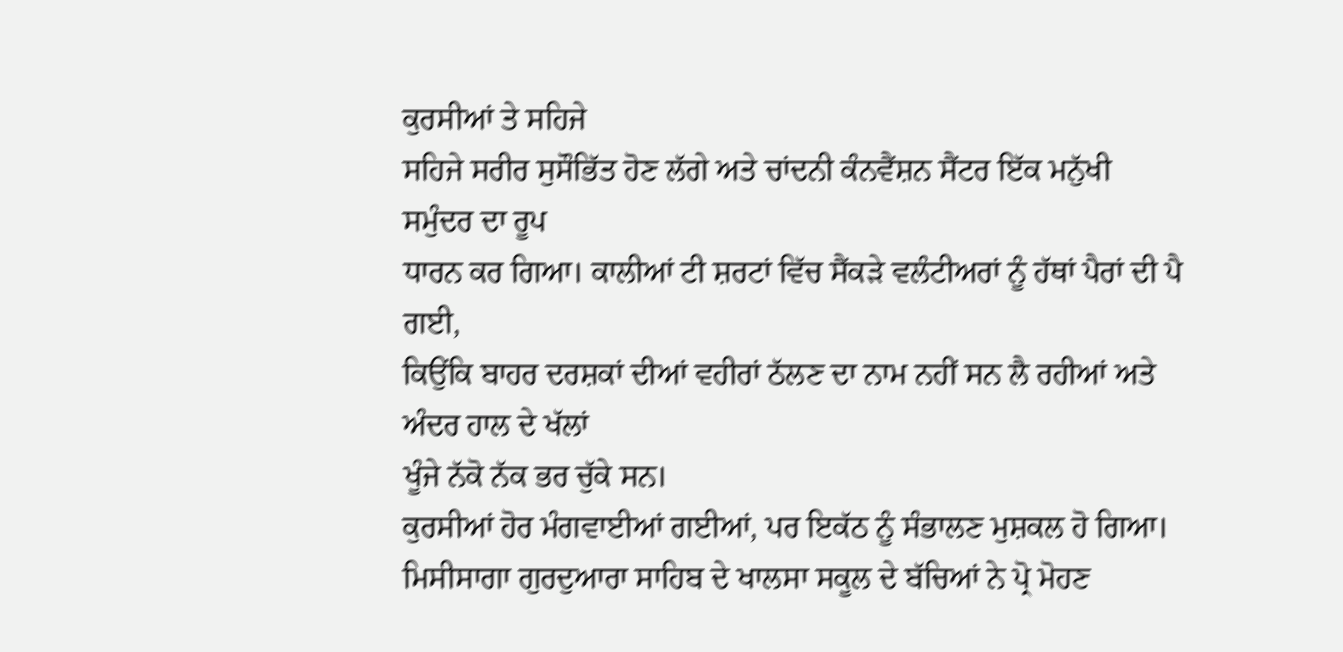ਕੁਰਸੀਆਂ ਤੇ ਸਹਿਜੇ
ਸਹਿਜੇ ਸਰੀਰ ਸੁਸੌਭਿੱਤ ਹੋਣ ਲੱਗੇ ਅਤੇ ਚਾਂਦਨੀ ਕੰਨਵੈਂਸ਼ਨ ਸੈਂਟਰ ਇੱਕ ਮਨੁੱਖੀ ਸਮੁੰਦਰ ਦਾ ਰੂਪ
ਧਾਰਨ ਕਰ ਗਿਆ। ਕਾਲੀਆਂ ਟੀ ਸ਼ਰਟਾਂ ਵਿੱਚ ਸੈਂਕੜੇ ਵਲੰਟੀਅਰਾਂ ਨੂੰ ਹੱਥਾਂ ਪੈਰਾਂ ਦੀ ਪੈ ਗਈ,
ਕਿਉਂਕਿ ਬਾਹਰ ਦਰਸ਼ਕਾਂ ਦੀਆਂ ਵਹੀਰਾਂ ਠੱਲਣ ਦਾ ਨਾਮ ਨਹੀਂ ਸਨ ਲੈ ਰਹੀਆਂ ਅਤੇ ਅੰਦਰ ਹਾਲ ਦੇ ਖੱਲਾਂ
ਖੂੰਜੇ ਨੱਕੋ ਨੱਕ ਭਰ ਚੁੱਕੇ ਸਨ।
ਕੁਰਸੀਆਂ ਹੋਰ ਮੰਗਵਾਈਆਂ ਗਈਆਂ, ਪਰ ਇਕੱਠ ਨੂੰ ਸੰਭਾਲਣ ਮੁਸ਼ਕਲ ਹੋ ਗਿਆ।
ਮਿਸੀਸਾਗਾ ਗੁਰਦੁਆਰਾ ਸਾਹਿਬ ਦੇ ਖਾਲਸਾ ਸਕੂਲ ਦੇ ਬੱਚਿਆਂ ਨੇ ਪ੍ਰੋ ਮੋਹਣ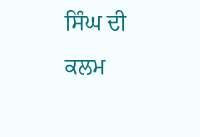ਸਿੰਘ ਦੀ ਕਲਮ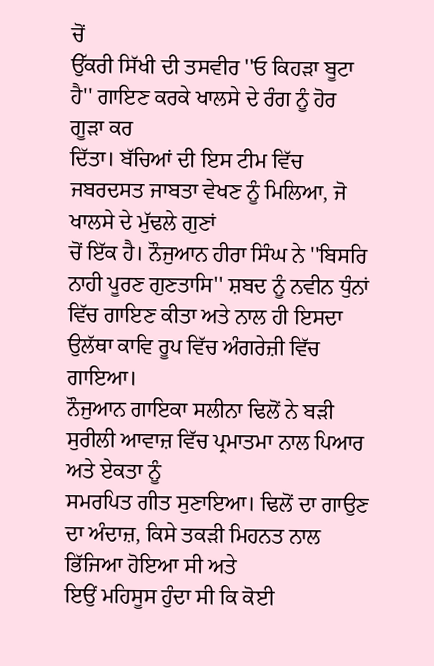ਚੋਂ
ਉੱਕਰੀ ਸਿੱਖੀ ਦੀ ਤਸਵੀਰ ''ਓ ਕਿਹੜਾ ਬੂਟਾ ਹੈ'' ਗਾਇਣ ਕਰਕੇ ਖਾਲਸੇ ਦੇ ਰੰਗ ਨੂੰ ਹੋਰ ਗੂੜਾ ਕਰ
ਦਿੱਤਾ। ਬੱਚਿਆਂ ਦੀ ਇਸ ਟੀਮ ਵਿੱਚ ਜਬਰਦਸਤ ਜਾਬਤਾ ਵੇਖਣ ਨੂੰ ਮਿਲਿਆ, ਜੋ ਖਾਲਸੇ ਦੇ ਮੁੱਢਲੇ ਗੁਣਾਂ
ਚੋਂ ਇੱਕ ਹੈ। ਨੌਜੁਆਨ ਹੀਰਾ ਸਿੰਘ ਨੇ ''ਬਿਸਰਿ ਨਾਹੀ ਪੂਰਣ ਗੁਣਤਾਸਿ'' ਸ਼ਬਦ ਨੂੰ ਨਵੀਨ ਧੁੰਨਾਂ
ਵਿੱਚ ਗਾਇਣ ਕੀਤਾ ਅਤੇ ਨਾਲ ਹੀ ਇਸਦਾ ਉਲੱਥਾ ਕਾਵਿ ਰੂਪ ਵਿੱਚ ਅੰਗਰੇਜ਼ੀ ਵਿੱਚ ਗਾਇਆ।
ਨੌਜੁਆਨ ਗਾਇਕਾ ਸਲੀਨਾ ਢਿਲੋਂ ਨੇ ਬੜੀ ਸੁਰੀਲੀ ਆਵਾਜ਼ ਵਿੱਚ ਪ੍ਰਮਾਤਮਾ ਨਾਲ ਪਿਆਰ ਅਤੇ ਏਕਤਾ ਨੂੰ
ਸਮਰਪਿਤ ਗੀਤ ਸੁਣਾਇਆ। ਢਿਲੋਂ ਦਾ ਗਾਉਣ ਦਾ ਅੰਦਾਜ਼, ਕਿਸੇ ਤਕੜੀ ਮਿਹਨਤ ਨਾਲ ਭਿੱਜਿਆ ਹੋਇਆ ਸੀ ਅਤੇ
ਇਉਂ ਮਹਿਸੂਸ ਹੁੰਦਾ ਸੀ ਕਿ ਕੋਈ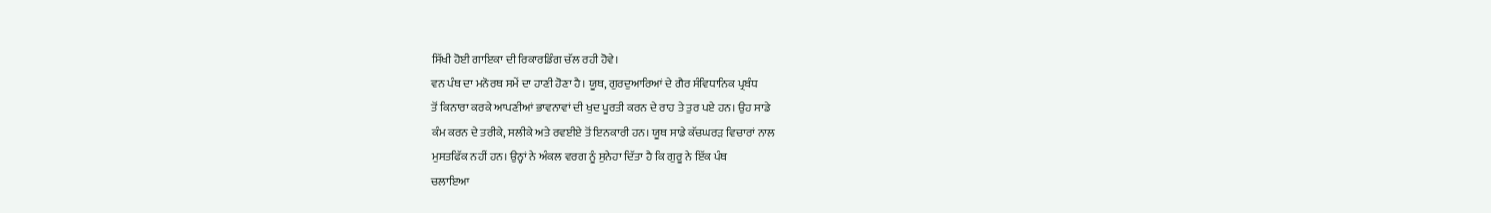ਸਿੱਖੀ ਹੋਈ ਗਾਇਕਾ ਦੀ ਰਿਕਾਰਡਿੰਗ ਚੱਲ ਰਹੀ ਹੋਵੇ।
ਵਨ ਪੰਥ ਦਾ ਮਨੋਰਥ ਸਮੇਂ ਦਾ ਹਾਣੀ ਹੋਣਾ ਹੈ। ਯੂਥ, ਗੁਰਦੁਆਰਿਆਂ ਦੇ ਗੈਰ ਸੰਵਿਧਾਨਿਕ ਪ੍ਰਬੰਧ
ਤੋਂ ਕਿਨਾਰਾ ਕਰਕੇ ਆਪਣੀਆਂ ਭਾਵਨਾਵਾਂ ਦੀ ਖੁਦ ਪੂਰਤੀ ਕਰਨ ਦੇ ਰਾਹ ਤੇ ਤੁਰ ਪਏ ਹਨ। ਉਹ ਸਾਡੇ
ਕੰਮ ਕਰਨ ਦੇ ਤਰੀਕੇ, ਸਲੀਕੇ ਅਤੇ ਰਵਈਏ ਤੋਂ ਇਨਕਾਰੀ ਹਨ। ਯੂਥ ਸਾਡੇ ਕੱਚਘਰੜ ਵਿਚਾਰਾਂ ਨਾਲ
ਮੁਸਤਫਿੱਕ ਨਹੀਂ ਹਨ। ਉਨ੍ਹਾਂ ਨੇ ਅੰਕਲ ਵਰਗ ਨੂੰ ਸੁਨੇਹਾ ਦਿੱਤਾ ਹੈ ਕਿ ਗੁਰੂ ਨੇ ਇੱਕ ਪੰਥ
ਚਲਾਇਆ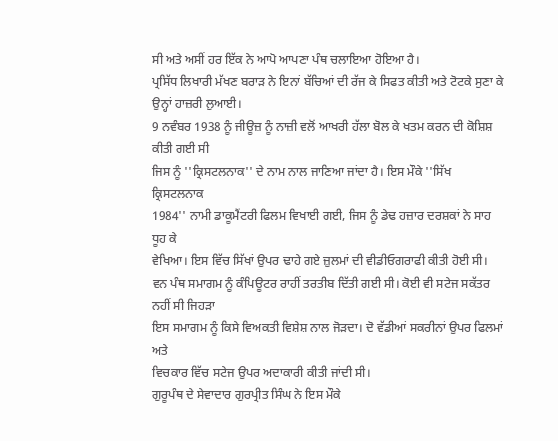ਸੀ ਅਤੇ ਅਸੀਂ ਹਰ ਇੱਕ ਨੇ ਆਪੋ ਆਪਣਾ ਪੰਥ ਚਲਾਇਆ ਹੋਇਆ ਹੈ।
ਪ੍ਰਸਿੱਧ ਲਿਖਾਰੀ ਮੱਖਣ ਬਰਾੜ ਨੇ ਇਨਾਂ ਬੱਚਿਆਂ ਦੀ ਰੱਜ ਕੇ ਸਿਫਤ ਕੀਤੀ ਅਤੇ ਟੋਟਕੇ ਸੁਣਾ ਕੇ
ਉਨ੍ਹਾਂ ਹਾਜ਼ਰੀ ਲੁਆਈ।
9 ਨਵੰਬਰ 1938 ਨੂੰ ਜੀਊਜ਼ ਨੂੰ ਨਾਜ਼ੀ ਵਲੋਂ ਆਖਰੀ ਹੱਲਾ ਬੋਲ ਕੇ ਖਤਮ ਕਰਨ ਦੀ ਕੋਸ਼ਿਸ਼ ਕੀਤੀ ਗਈ ਸੀ
ਜਿਸ ਨੂੰ ''ਕ੍ਰਿਸਟਲਨਾਕ'' ਦੇ ਨਾਮ ਨਾਲ ਜਾਣਿਆ ਜਾਂਦਾ ਹੈ। ਇਸ ਮੌਕੇ ''ਸਿੱਖ ਕ੍ਰਿਸਟਲਨਾਕ
1984'' ਨਾਮੀ ਡਾਕੂਮੈਂਟਰੀ ਫਿਲਮ ਵਿਖਾਈ ਗਈ, ਜਿਸ ਨੂੰ ਡੇਢ ਹਜ਼ਾਰ ਦਰਸ਼ਕਾਂ ਨੇ ਸਾਹ ਧੂਹ ਕੇ
ਵੇਖਿਆ। ਇਸ ਵਿੱਚ ਸਿੱਖਾਂ ਉਪਰ ਢਾਹੇ ਗਏ ਜ਼ੁਲਮਾਂ ਦੀ ਵੀਡੀਓਗਰਾਫੀ ਕੀਤੀ ਹੋਈ ਸੀ।
ਵਨ ਪੰਥ ਸਮਾਗਮ ਨੂੰ ਕੰਪਿਊਟਰ ਰਾਹੀਂ ਤਰਤੀਬ ਦਿੱਤੀ ਗਈ ਸੀ। ਕੋਈ ਵੀ ਸਟੇਜ ਸਕੱਤਰ ਨਹੀਂ ਸੀ ਜਿਹੜਾ
ਇਸ ਸਮਾਗਮ ਨੂੰ ਕਿਸੇ ਵਿਅਕਤੀ ਵਿਸ਼ੇਸ਼ ਨਾਲ ਜੋੜਦਾ। ਦੋ ਵੱਡੀਆਂ ਸਕਰੀਨਾਂ ਉਪਰ ਫਿਲਮਾਂ ਅਤੇ
ਵਿਚਕਾਰ ਵਿੱਚ ਸਟੇਜ ਉਪਰ ਅਦਾਕਾਰੀ ਕੀਤੀ ਜਾਂਦੀ ਸੀ।
ਗੁਰੂਪੰਥ ਦੇ ਸੇਵਾਦਾਰ ਗੁਰਪ੍ਰੀਤ ਸਿੰਘ ਨੇ ਇਸ ਮੌਕੇ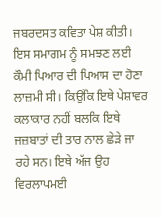ਜਬਰਦਸਤ ਕਵਿਤਾ ਪੇਸ਼ ਕੀਤੀ।
ਇਸ ਸਮਾਗਮ ਨੂੰ ਸਮਝਣ ਲਈ ਕੌਮੀ ਪਿਆਰ ਦੀ ਪਿਆਸ ਦਾ ਹੋਣਾ ਲਾਜ਼ਮੀ ਸੀ। ਕਿਉਂਕਿ ਇਥੇ ਪੇਸ਼ਾਵਰ
ਕਲਾਕਾਰ ਨਹੀਂ ਬਲਕਿ ਇਥੇ ਜਜ਼ਬਾਤਾਂ ਦੀ ਤਾਰ ਨਾਲ ਛੇੜੇ ਜਾ ਰਹੇ ਸਨ। ਇਥੇ ਅੱਜ ਉਹ ਵਿਰਲਾਪਮਈ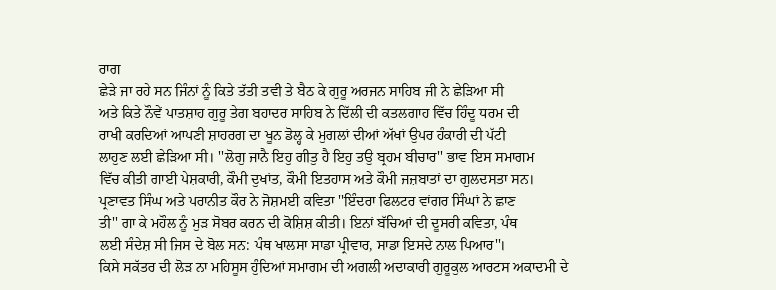ਰਾਗ
ਛੇੜੇ ਜਾ ਰਹੇ ਸਨ ਜਿੰਨਾਂ ਨੂੰ ਕਿਤੇ ਤੱਤੀ ਤਵੀ ਤੇ ਬੈਠ ਕੇ ਗੁਰੂ ਅਰਜਨ ਸਾਹਿਬ ਜੀ ਨੇ ਛੇੜਿਆ ਸੀ
ਅਤੇ ਕਿਤੇ ਨੌਵੇਂ ਪਾਤਸ਼ਾਹ ਗੁਰੂ ਤੇਗ ਬਹਾਦਰ ਸਾਹਿਬ ਨੇ ਦਿੱਲੀ ਦੀ ਕਤਲਗਾਹ ਵਿੱਚ ਹਿੰਦੂ ਧਰਮ ਦੀ
ਰਾਖੀ ਕਰਦਿਆਂ ਆਪਣੀ ਸ਼ਾਹਰਗ ਦਾ ਖੂਨ ਡੋਲ੍ਹ ਕੇ ਮੁਗਲਾਂ ਦੀਆਂ ਅੱਖਾਂ ਉਪਰ ਹੰਕਾਰੀ ਦੀ ਪੱਟੀ
ਲਾਹੁਣ ਲਈ ਛੇੜਿਆ ਸੀ। ''ਲੋਗੁ ਜਾਨੈ ਇਹੁ ਗੀਤੁ ਹੈ ਇਹੁ ਤਉ ਬ੍ਰਹਮ ਬੀਚਾਰ'' ਭਾਵ ਇਸ ਸਮਾਗਮ
ਵਿੱਚ ਕੀਤੀ ਗਾਈ ਪੇਸ਼ਕਾਰੀ, ਕੌਮੀ ਦੁਖਾਂਤ, ਕੌਮੀ ਇਤਹਾਸ ਅਤੇ ਕੌਮੀ ਜਜ਼ਬਾਤਾਂ ਦਾ ਗੁਲਦਸਤਾ ਸਨ।
ਪ੍ਰਣਾਵਤ ਸਿੰਘ ਅਤੇ ਪਰਾਨੀਤ ਕੌਰ ਨੇ ਜੋਸ਼ਮਈ ਕਵਿਤਾ ''ਇੰਦਰਾ ਫਿਲਟਰ ਵਾਂਗਰ ਸਿੰਘਾਂ ਨੇ ਛਾਣ
ਤੀ'' ਗਾ ਕੇ ਮਹੌਲ ਨੂੰ ਮੁੜ ਸੋਬਰ ਕਰਨ ਦੀ ਕੋਸ਼ਿਸ਼ ਕੀਤੀ। ਇਨਾਂ ਬੱਚਿਆਂ ਦੀ ਦੂਸਰੀ ਕਵਿਤਾ, ਪੰਥ
ਲਈ ਸੰਦੇਸ਼ ਸੀ ਜਿਸ ਦੇ ਬੋਲ ਸਨ: ਪੰਥ ਖਾਲਸਾ ਸਾਡਾ ਪ੍ਰੀਵਾਰ, ਸਾਡਾ ਇਸਦੇ ਨਾਲ ਪਿਆਰ''।
ਕਿਸੇ ਸਕੱਤਰ ਦੀ ਲੋੜ ਨਾ ਮਹਿਸੂਸ ਹੁੰਦਿਆਂ ਸਮਾਗਮ ਦੀ ਅਗਲੀ ਅਦਾਕਾਰੀ ਗੁਰੂਕੁਲ ਆਰਟਸ ਅਕਾਦਮੀ ਦੇ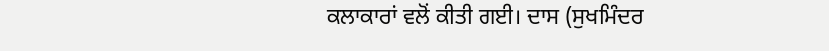ਕਲਾਕਾਰਾਂ ਵਲੋਂ ਕੀਤੀ ਗਈ। ਦਾਸ (ਸੁਖਮਿੰਦਰ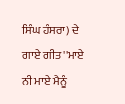ਸਿੰਘ ਹੰਸਰਾ) ਦੇ ਗਾਏ ਗੀਤ ''ਮਾਏ ਨੀ ਮਾਏ ਮੈਨੂੰ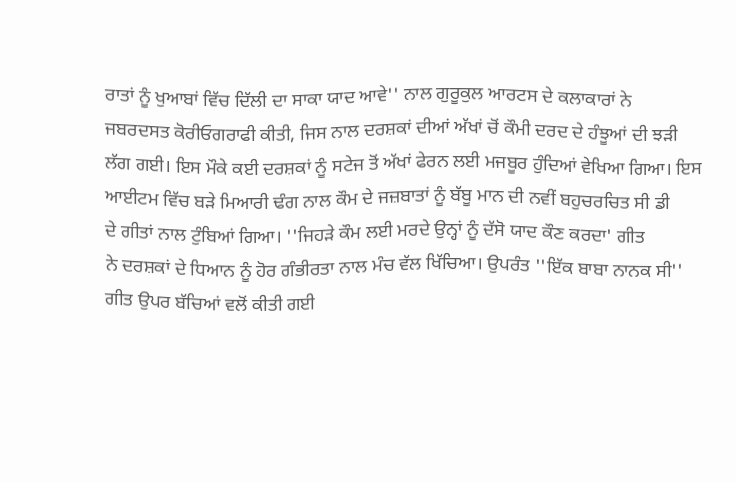ਰਾਤਾਂ ਨੂੰ ਖੁਆਬਾਂ ਵਿੱਚ ਦਿੱਲੀ ਦਾ ਸਾਕਾ ਯਾਦ ਆਵੇ'' ਨਾਲ ਗੁਰੂਕੁਲ ਆਰਟਸ ਦੇ ਕਲਾਕਾਰਾਂ ਨੇ
ਜਬਰਦਸਤ ਕੋਰੀਓਗਰਾਫੀ ਕੀਤੀ, ਜਿਸ ਨਾਲ ਦਰਸ਼ਕਾਂ ਦੀਆਂ ਅੱਖਾਂ ਚੋਂ ਕੌਮੀ ਦਰਦ ਦੇ ਹੰਝੂਆਂ ਦੀ ਝੜੀ
ਲੱਗ ਗਈ। ਇਸ ਮੌਕੇ ਕਈ ਦਰਸ਼ਕਾਂ ਨੂੰ ਸਟੇਜ ਤੋਂ ਅੱਖਾਂ ਫੇਰਨ ਲਈ ਮਜਬੂਰ ਹੁੰਦਿਆਂ ਵੇਖਿਆ ਗਿਆ। ਇਸ
ਆਈਟਮ ਵਿੱਚ ਬੜੇ ਮਿਆਰੀ ਢੰਗ ਨਾਲ ਕੌਮ ਦੇ ਜਜ਼ਬਾਤਾਂ ਨੂੰ ਬੱਬੂ ਮਾਨ ਦੀ ਨਵੀਂ ਬਹੁਚਰਚਿਤ ਸੀ ਡੀ
ਦੇ ਗੀਤਾਂ ਨਾਲ ਟੁੰਬਿਆਂ ਗਿਆ। ''ਜਿਹੜੇ ਕੌਮ ਲਈ ਮਰਦੇ ਉਨ੍ਹਾਂ ਨੂੰ ਦੱਸੋ ਯਾਦ ਕੌਣ ਕਰਦਾ' ਗੀਤ
ਨੇ ਦਰਸ਼ਕਾਂ ਦੇ ਧਿਆਨ ਨੂੰ ਹੋਰ ਗੰਭੀਰਤਾ ਨਾਲ ਮੰਚ ਵੱਲ ਖਿੱਚਿਆ। ਉਪਰੰਤ ''ਇੱਕ ਬਾਬਾ ਨਾਨਕ ਸੀ''
ਗੀਤ ਉਪਰ ਬੱਚਿਆਂ ਵਲੋਂ ਕੀਤੀ ਗਈ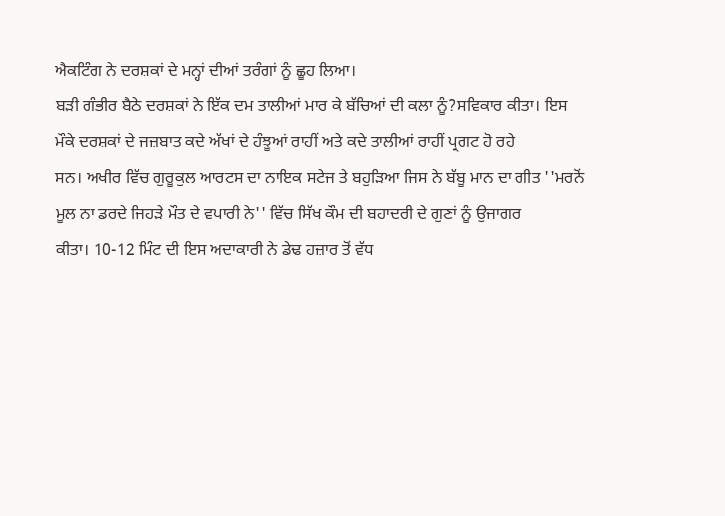ਐਕਟਿੰਗ ਨੇ ਦਰਸ਼ਕਾਂ ਦੇ ਮਨ੍ਹਾਂ ਦੀਆਂ ਤਰੰਗਾਂ ਨੂੰ ਛੂਹ ਲਿਆ।
ਬੜੀ ਗੰਭੀਰ ਬੈਠੇ ਦਰਸ਼ਕਾਂ ਨੇ ਇੱਕ ਦਮ ਤਾਲੀਆਂ ਮਾਰ ਕੇ ਬੱਚਿਆਂ ਦੀ ਕਲਾ ਨੂੰ?ਸਵਿਕਾਰ ਕੀਤਾ। ਇਸ
ਮੌਕੇ ਦਰਸ਼ਕਾਂ ਦੇ ਜਜ਼ਬਾਤ ਕਦੇ ਅੱਖਾਂ ਦੇ ਹੰਝੂਆਂ ਰਾਹੀਂ ਅਤੇ ਕਦੇ ਤਾਲੀਆਂ ਰਾਹੀਂ ਪ੍ਰਗਟ ਹੋ ਰਹੇ
ਸਨ। ਅਖੀਰ ਵਿੱਚ ਗੁਰੂਕੁਲ ਆਰਟਸ ਦਾ ਨਾਇਕ ਸਟੇਜ ਤੇ ਬਹੁੜਿਆ ਜਿਸ ਨੇ ਬੱਬੂ ਮਾਨ ਦਾ ਗੀਤ ''ਮਰਨੋਂ
ਮੂਲ ਨਾ ਡਰਦੇ ਜਿਹੜੇ ਮੌਤ ਦੇ ਵਪਾਰੀ ਨੇ'' ਵਿੱਚ ਸਿੱਖ ਕੌਮ ਦੀ ਬਹਾਦਰੀ ਦੇ ਗੁਣਾਂ ਨੂੰ ਉਜਾਗਰ
ਕੀਤਾ। 10-12 ਮਿੰਟ ਦੀ ਇਸ ਅਦਾਕਾਰੀ ਨੇ ਡੇਢ ਹਜ਼ਾਰ ਤੋਂ ਵੱਧ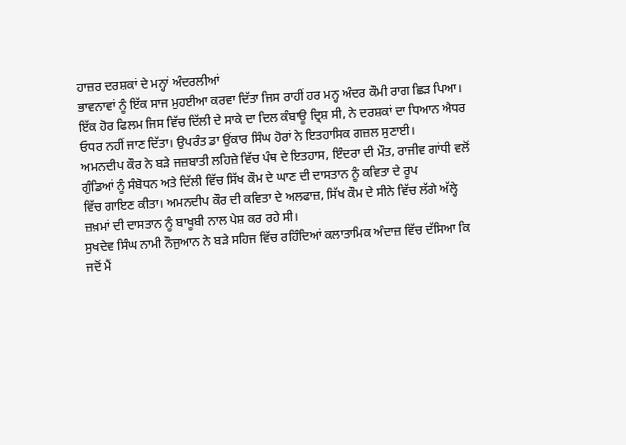ਹਾਜ਼ਰ ਦਰਸ਼ਕਾਂ ਦੇ ਮਨ੍ਹਾਂ ਅੰਦਰਲੀਆਂ
ਭਾਵਨਾਵਾਂ ਨੂੰ ਇੱਕ ਸਾਜ ਮੁਹਈਆ ਕਰਵਾ ਦਿੱਤਾ ਜਿਸ ਰਾਹੀਂ ਹਰ ਮਨ੍ਹ ਅੰਦਰ ਕੌਮੀ ਰਾਗ ਛਿੜ ਪਿਆ।
ਇੱਕ ਹੋਰ ਫਿਲਮ ਜਿਸ ਵਿੱਚ ਦਿੱਲੀ ਦੇ ਸਾਕੇ ਦਾ ਦਿਲ ਕੰਬਾਊ ਦ੍ਰਿਸ਼ ਸੀ, ਨੇ ਦਰਸ਼ਕਾਂ ਦਾ ਧਿਆਨ ਐਧਰ
ਓਧਰ ਨਹੀਂ ਜਾਣ ਦਿੱਤਾ। ਉਪਰੰਤ ਡਾ ਉਂਕਾਰ ਸਿੰਘ ਹੋਰਾਂ ਨੇ ਇਤਹਾਸਿਕ ਗਜ਼ਲ ਸੁਣਾਈ।
ਅਮਨਦੀਪ ਕੌਰ ਨੇ ਬੜੇ ਜਜ਼ਬਾਤੀ ਲਹਿਜ਼ੇ ਵਿੱਚ ਪੰਥ ਦੇ ਇਤਹਾਸ, ਇੰਦਰਾ ਦੀ ਮੌਤ, ਰਾਜੀਵ ਗਾਂਧੀ ਵਲੋਂ
ਗੁੰਡਿਆਂ ਨੂੰ ਸੰਬੋਧਨ ਅਤੇ ਦਿੱਲੀ ਵਿੱਚ ਸਿੱਖ ਕੌਮ ਦੇ ਘਾਣ ਦੀ ਦਾਸਤਾਨ ਨੂੰ ਕਵਿਤਾ ਦੇ ਰੂਪ
ਵਿੱਚ ਗਾਇਣ ਕੀਤਾ। ਅਮਨਦੀਪ ਕੌਰ ਦੀ ਕਵਿਤਾ ਦੇ ਅਲਫਾਜ਼, ਸਿੱਖ ਕੌਮ ਦੇ ਸੀਨੇ ਵਿੱਚ ਲੱਗੇ ਅੱਲ੍ਹੇ
ਜ਼ਖ਼ਮਾਂ ਦੀ ਦਾਸਤਾਨ ਨੂੰ ਬਾਖੂਬੀ ਨਾਲ ਪੇਸ਼ ਕਰ ਰਹੇ ਸੀ।
ਸੁਖਦੇਵ ਸਿੰਘ ਨਾਮੀ ਨੌਜੁਆਨ ਨੇ ਬੜੇ ਸਹਿਜ ਵਿੱਚ ਰਹਿੰਦਿਆਂ ਕਲਾਤਾਮਿਕ ਅੰਦਾਜ਼ ਵਿੱਚ ਦੱਸਿਆ ਕਿ
ਜਦੋਂ ਮੈਂ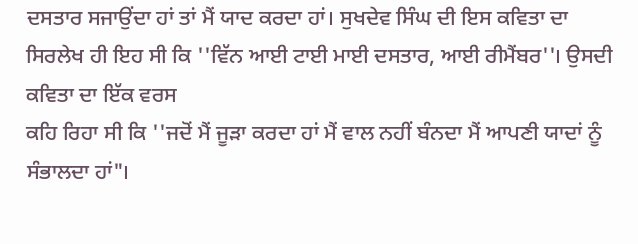ਦਸਤਾਰ ਸਜਾਉਂਦਾ ਹਾਂ ਤਾਂ ਮੈਂ ਯਾਦ ਕਰਦਾ ਹਾਂ। ਸੁਖਦੇਵ ਸਿੰਘ ਦੀ ਇਸ ਕਵਿਤਾ ਦਾ
ਸਿਰਲੇਖ ਹੀ ਇਹ ਸੀ ਕਿ ''ਵਿੱਨ ਆਈ ਟਾਈ ਮਾਈ ਦਸਤਾਰ, ਆਈ ਰੀਮੈਂਬਰ''। ਉਸਦੀ ਕਵਿਤਾ ਦਾ ਇੱਕ ਵਰਸ
ਕਹਿ ਰਿਹਾ ਸੀ ਕਿ ''ਜਦੋਂ ਮੈਂ ਜੂੜਾ ਕਰਦਾ ਹਾਂ ਮੈਂ ਵਾਲ ਨਹੀਂ ਬੰਨਦਾ ਮੈਂ ਆਪਣੀ ਯਾਦਾਂ ਨੂੰ
ਸੰਭਾਲਦਾ ਹਾਂ"।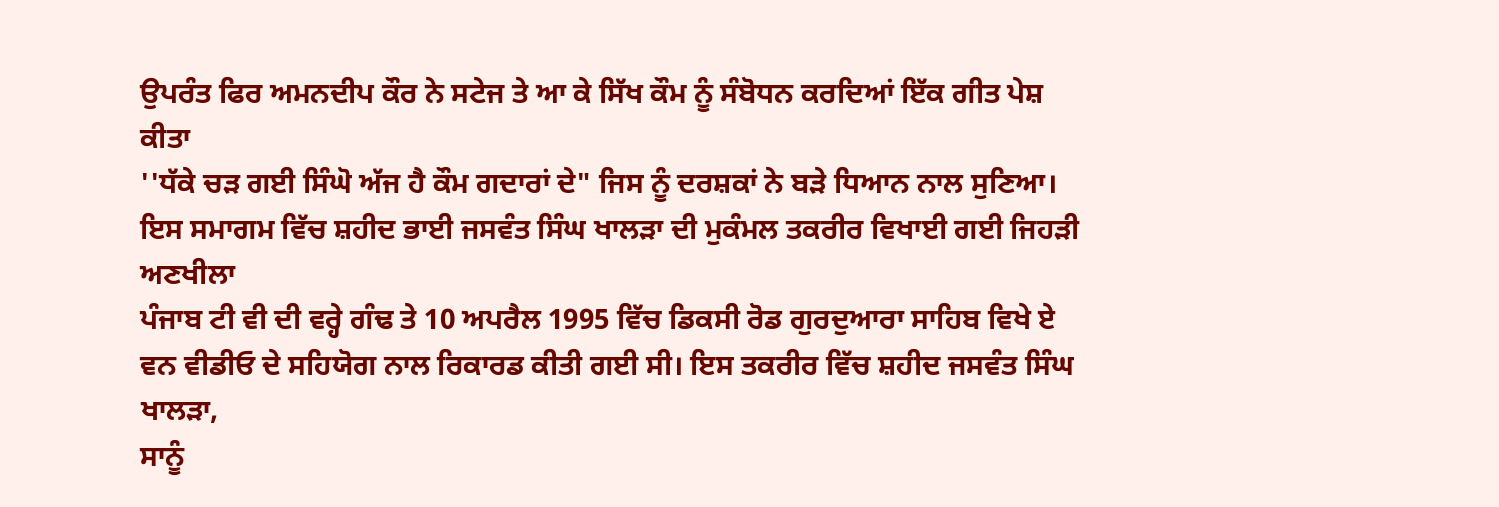ਉਪਰੰਤ ਫਿਰ ਅਮਨਦੀਪ ਕੌਰ ਨੇ ਸਟੇਜ ਤੇ ਆ ਕੇ ਸਿੱਖ ਕੌਮ ਨੂੰ ਸੰਬੋਧਨ ਕਰਦਿਆਂ ਇੱਕ ਗੀਤ ਪੇਸ਼ ਕੀਤਾ
''ਧੱਕੇ ਚੜ ਗਈ ਸਿੰਘੋ ਅੱਜ ਹੈ ਕੌਮ ਗਦਾਰਾਂ ਦੇ" ਜਿਸ ਨੂੰ ਦਰਸ਼ਕਾਂ ਨੇ ਬੜੇ ਧਿਆਨ ਨਾਲ ਸੁਣਿਆ।
ਇਸ ਸਮਾਗਮ ਵਿੱਚ ਸ਼ਹੀਦ ਭਾਈ ਜਸਵੰਤ ਸਿੰਘ ਖਾਲੜਾ ਦੀ ਮੁਕੰਮਲ ਤਕਰੀਰ ਵਿਖਾਈ ਗਈ ਜਿਹੜੀ ਅਣਖੀਲਾ
ਪੰਜਾਬ ਟੀ ਵੀ ਦੀ ਵਰ੍ਹੇ ਗੰਢ ਤੇ 10 ਅਪਰੈਲ 1995 ਵਿੱਚ ਡਿਕਸੀ ਰੋਡ ਗੁਰਦੁਆਰਾ ਸਾਹਿਬ ਵਿਖੇ ਏ
ਵਨ ਵੀਡੀਓ ਦੇ ਸਹਿਯੋਗ ਨਾਲ ਰਿਕਾਰਡ ਕੀਤੀ ਗਈ ਸੀ। ਇਸ ਤਕਰੀਰ ਵਿੱਚ ਸ਼ਹੀਦ ਜਸਵੰਤ ਸਿੰਘ ਖਾਲੜਾ,
ਸਾਨੂੰ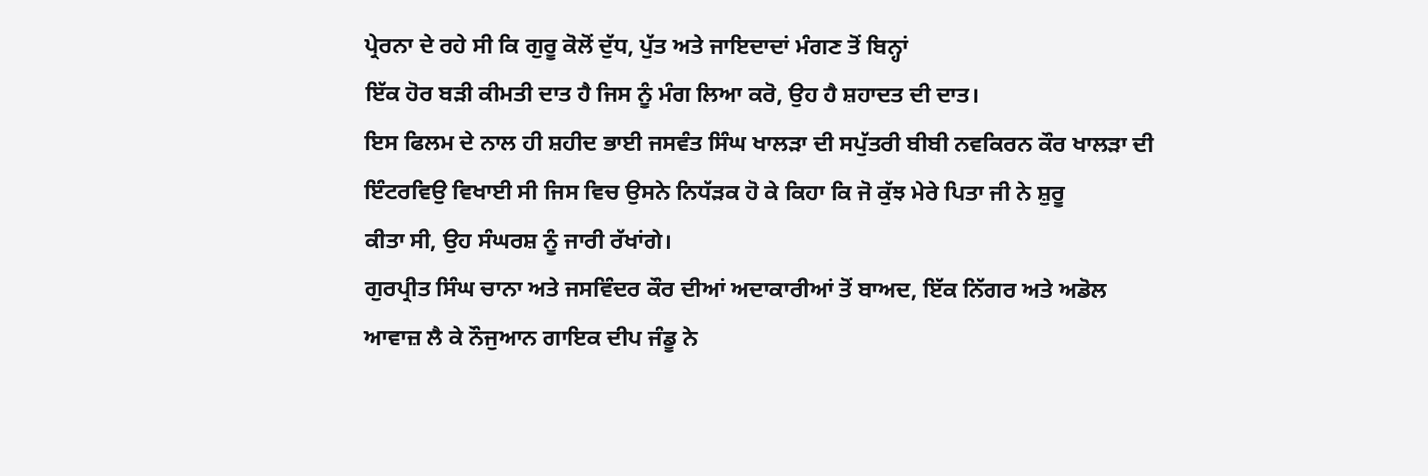ਪ੍ਰੇਰਨਾ ਦੇ ਰਹੇ ਸੀ ਕਿ ਗੁਰੂ ਕੋਲੋਂ ਦੁੱਧ, ਪੁੱਤ ਅਤੇ ਜਾਇਦਾਦਾਂ ਮੰਗਣ ਤੋਂ ਬਿਨ੍ਹਾਂ
ਇੱਕ ਹੋਰ ਬੜੀ ਕੀਮਤੀ ਦਾਤ ਹੈ ਜਿਸ ਨੂੰ ਮੰਗ ਲਿਆ ਕਰੋ, ਉਹ ਹੈ ਸ਼ਹਾਦਤ ਦੀ ਦਾਤ।
ਇਸ ਫਿਲਮ ਦੇ ਨਾਲ ਹੀ ਸ਼ਹੀਦ ਭਾਈ ਜਸਵੰਤ ਸਿੰਘ ਖਾਲੜਾ ਦੀ ਸਪੁੱਤਰੀ ਬੀਬੀ ਨਵਕਿਰਨ ਕੌਰ ਖਾਲੜਾ ਦੀ
ਇੰਟਰਵਿਉ ਵਿਖਾਈ ਸੀ ਜਿਸ ਵਿਚ ਉਸਨੇ ਨਿਧੱੜਕ ਹੋ ਕੇ ਕਿਹਾ ਕਿ ਜੋ ਕੁੱਝ ਮੇਰੇ ਪਿਤਾ ਜੀ ਨੇ ਸ਼ੁਰੂ
ਕੀਤਾ ਸੀ, ਉਹ ਸੰਘਰਸ਼ ਨੂੰ ਜਾਰੀ ਰੱਖਾਂਗੇ।
ਗੁਰਪ੍ਰੀਤ ਸਿੰਘ ਚਾਨਾ ਅਤੇ ਜਸਵਿੰਦਰ ਕੌਰ ਦੀਆਂ ਅਦਾਕਾਰੀਆਂ ਤੋਂ ਬਾਅਦ, ਇੱਕ ਨਿੱਗਰ ਅਤੇ ਅਡੋਲ
ਆਵਾਜ਼ ਲੈ ਕੇ ਨੌਜੁਆਨ ਗਾਇਕ ਦੀਪ ਜੰਡੂ ਨੇ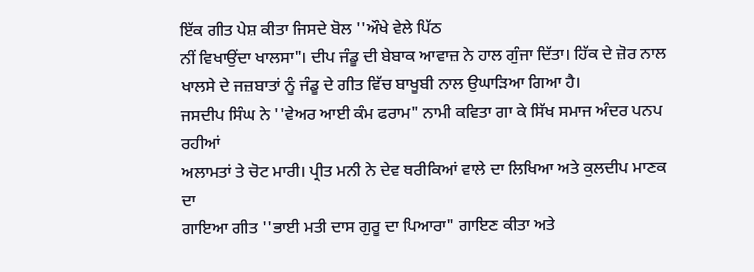ਇੱਕ ਗੀਤ ਪੇਸ਼ ਕੀਤਾ ਜਿਸਦੇ ਬੋਲ ''ਔਖੇ ਵੇਲੇ ਪਿੱਠ
ਨੀਂ ਵਿਖਾਉਂਦਾ ਖਾਲਸਾ"। ਦੀਪ ਜੰਡੂ ਦੀ ਬੇਬਾਕ ਆਵਾਜ਼ ਨੇ ਹਾਲ ਗੁੰਜਾ ਦਿੱਤਾ। ਹਿੱਕ ਦੇ ਜ਼ੋਰ ਨਾਲ
ਖਾਲਸੇ ਦੇ ਜਜ਼ਬਾਤਾਂ ਨੂੰ ਜੰਡੂ ਦੇ ਗੀਤ ਵਿੱਚ ਬਾਖੂਬੀ ਨਾਲ ਉਘਾੜਿਆ ਗਿਆ ਹੈ।
ਜਸਦੀਪ ਸਿੰਘ ਨੇ ''ਵੇਅਰ ਆਈ ਕੰਮ ਫਰਾਮ" ਨਾਮੀ ਕਵਿਤਾ ਗਾ ਕੇ ਸਿੱਖ ਸਮਾਜ ਅੰਦਰ ਪਨਪ ਰਹੀਆਂ
ਅਲਾਮਤਾਂ ਤੇ ਚੋਟ ਮਾਰੀ। ਪ੍ਰੀਤ ਮਨੀ ਨੇ ਦੇਵ ਥਰੀਕਿਆਂ ਵਾਲੇ ਦਾ ਲਿਖਿਆ ਅਤੇ ਕੁਲਦੀਪ ਮਾਣਕ ਦਾ
ਗਾਇਆ ਗੀਤ ''ਭਾਈ ਮਤੀ ਦਾਸ ਗੁਰੂ ਦਾ ਪਿਆਰਾ" ਗਾਇਣ ਕੀਤਾ ਅਤੇ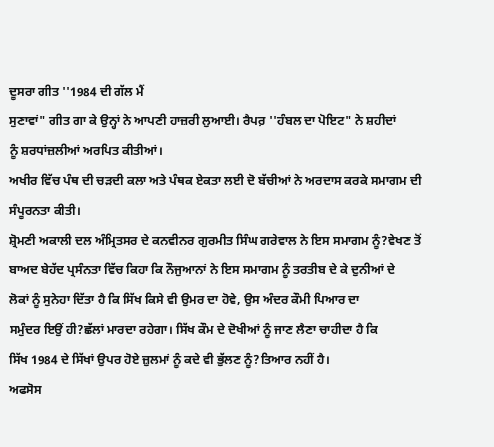ਦੂਸਰਾ ਗੀਤ ''1984 ਦੀ ਗੱਲ ਮੈਂ
ਸੁਣਾਵਾਂ" ਗੀਤ ਗਾ ਕੇ ਉਨ੍ਹਾਂ ਨੇ ਆਪਣੀ ਹਾਜ਼ਰੀ ਲੁਆਈ। ਰੈਪਰ਼ ''ਹੰਬਲ ਦਾ ਪੋਇਟ" ਨੇ ਸ਼ਹੀਦਾਂ
ਨੂੰ ਸ਼ਰਧਾਂਜ਼ਲੀਆਂ ਅਰਪਿਤ ਕੀਤੀਆਂ।
ਅਖੀਰ ਵਿੱਚ ਪੰਥ ਦੀ ਚੜਦੀ ਕਲਾ ਅਤੇ ਪੰਥਕ ਏਕਤਾ ਲਈ ਦੋ ਬੱਚੀਆਂ ਨੇ ਅਰਦਾਸ ਕਰਕੇ ਸਮਾਗਮ ਦੀ
ਸੰਪੂਰਨਤਾ ਕੀਤੀ।
ਸ਼੍ਰੋਮਣੀ ਅਕਾਲੀ ਦਲ ਅੰਮ੍ਰਿਤਸਰ ਦੇ ਕਨਵੀਨਰ ਗੁਰਮੀਤ ਸਿੰਘ ਗਰੇਵਾਲ ਨੇ ਇਸ ਸਮਾਗਮ ਨੂੰ?ਵੇਖਣ ਤੋਂ
ਬਾਅਦ ਬੇਹੱਦ ਪ੍ਰਸੰਨਤਾ ਵਿੱਚ ਕਿਹਾ ਕਿ ਨੌਜੁਆਨਾਂ ਨੇ ਇਸ ਸਮਾਗਮ ਨੂੰ ਤਰਤੀਬ ਦੇ ਕੇ ਦੁਨੀਆਂ ਦੇ
ਲੋਕਾਂ ਨੂੰ ਸੁਨੇਹਾ ਦਿੱਤਾ ਹੈ ਕਿ ਸਿੱਖ ਕਿਸੇ ਵੀ ਉਮਰ ਦਾ ਹੋਵੇ, ਉਸ ਅੰਦਰ ਕੌਮੀ ਪਿਆਰ ਦਾ
ਸਮੁੰਦਰ ਇਉਂ ਹੀ?ਛੱਲਾਂ ਮਾਰਦਾ ਰਹੇਗਾ। ਸਿੱਖ ਕੌਮ ਦੇ ਦੋਖੀਆਂ ਨੂੰ ਜਾਣ ਲੈਣਾ ਚਾਹੀਦਾ ਹੈ ਕਿ
ਸਿੱਖ 1984 ਦੇ ਸਿੱਖਾਂ ਉਪਰ ਹੋਏ ਜ਼ੁਲਮਾਂ ਨੂੰ ਕਦੇ ਵੀ ਭੁੱਲਣ ਨੂੰ?ਤਿਆਰ ਨਹੀਂ ਹੈ।
ਅਫਸੋਸ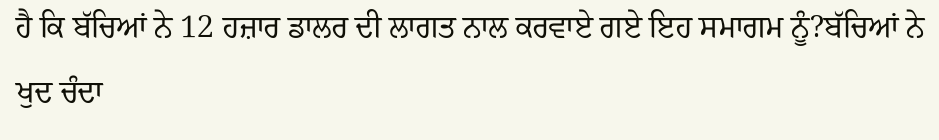ਹੈ ਕਿ ਬੱਚਿਆਂ ਨੇ 12 ਹਜ਼ਾਰ ਡਾਲਰ ਦੀ ਲਾਗਤ ਨਾਲ ਕਰਵਾਏ ਗਏ ਇਹ ਸਮਾਗਮ ਨੂੰ?ਬੱਚਿਆਂ ਨੇ
ਖੁਦ ਚੰਦਾ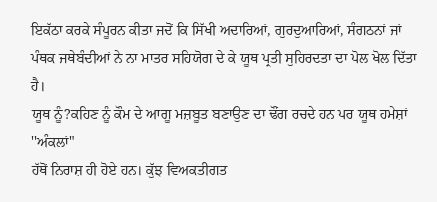ਇਕੱਠਾ ਕਰਕੇ ਸੰਪੂਰਨ ਕੀਤਾ ਜਦੋਂ ਕਿ ਸਿੱਖੀ ਅਦਾਰਿਆਂ, ਗੁਰਦੁਆਰਿਆਂ, ਸੰਗਠਨਾਂ ਜਾਂ
ਪੰਥਕ ਜਥੇਬੰਦੀਆਂ ਨੇ ਨਾ ਮਾਤਰ ਸਹਿਯੋਗ ਦੇ ਕੇ ਯੂਥ ਪ੍ਰਤੀ ਸੁਹਿਰਦਤਾ ਦਾ ਪੋਲ ਖੋਲ ਦਿੱਤਾ ਹੈ।
ਯੂਥ ਨੂੰ?ਕਹਿਣ ਨੂੰ ਕੌਮ ਦੇ ਆਗੂ ਮਜ਼ਬੂਤ ਬਣਾਉਣ ਦਾ ਢੌਂਗ ਰਚਦੇ ਹਨ ਪਰ ਯੂਥ ਹਮੇਸ਼ਾਂ ''ਅੰਕਲਾਂ"
ਹੱਥੋਂ ਨਿਰਾਸ਼ ਹੀ ਹੋਏ ਹਨ। ਕੁੱਝ ਵਿਅਕਤੀਗਤ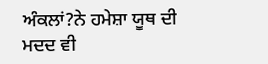ਅੰਕਲਾਂ?ਨੇ ਹਮੇਸ਼ਾ ਯੂਥ ਦੀ ਮਦਦ ਵੀ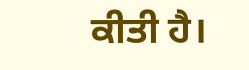ਕੀਤੀ ਹੈ।